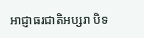អាជ្ញាធរជាតិអប្សរា បិទ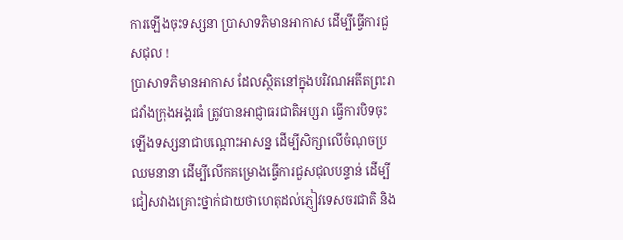ការឡើងចុះទស្សនា ប្រាសាទភិមានអាកាស ដើម្បីធ្វើការជួសជុល !
ប្រាសាទភិមានអាកាស ដែលស្ថិតនៅក្នុងបរិវណអតីតព្រះរាជវាំងក្រុងអង្គរធំ ត្រូវបានអាជ្ញាធរជាតិអប្សរា ធ្វើការបិទចុះឡើងទស្សនាជាបណ្ដោះអាសន្ន ដើម្បីសិក្សាលើចំណុចប្រឈមនានា ដើម្បីលើកគម្រោងធ្វើការជួសជុលបន្ទាន់ ដើម្បីជៀសវាងគ្រោះថ្នាក់ជាយថាហេតុដល់ភ្ញៀវទេសចរជាតិ និង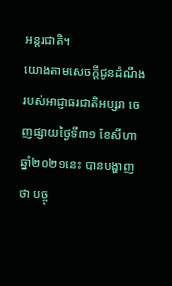អន្តរជាតិ។
យោងតាមសេចក្ដីជូនដំណឹងរបស់អាជ្ញាធរជាតិអប្សរា ចេញផ្សាយថ្ងៃទី៣១ ខែសីហា ឆ្នាំ២០២១នេះ បានបង្ហាញថា បច្ចុ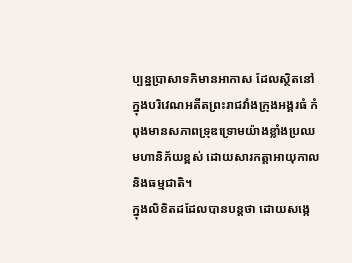ប្បន្នប្រាសាទភិមានអាកាស ដែលស្ថិតនៅក្នុងបរិវេណអតីតព្រះរាជវាំងក្រុងអង្គរធំ កំពុងមានសភាពទ្រុឌទ្រោមយ៉ាងខ្លាំងប្រឈមហានិភ័យខ្ពស់ ដោយសារកត្តាអាយុកាល និងធម្មជាតិ។
ក្នុងលិខិតដដែលបានបន្ដថា ដោយសង្កេ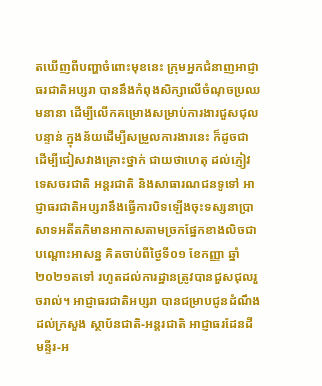តឃើញពីបញ្ហាចំពោះមុខនេះ ក្រុមអ្នកជំនាញអាជ្ញាធរជាតិអប្សរា បាននឹងកំពុងសិក្សាលើចំណុចប្រឈមនានា ដើម្បីលើកគម្រោងសម្រាប់ការងារជួសជុលបន្ទាន់ ក្នុងន័យដើម្បីសម្រួលការងារនេះ ក៏ដូចជាដើម្បីជៀសវាងគ្រោះថ្នាក់ ជាយថាហេតុ ដល់ភ្ញៀវទេសចរជាតិ អន្តរជាតិ និងសាធារណជនទូទៅ អាជ្ញាធរជាតិអប្សរានឹងធ្វើការបិទឡើងចុះទស្សនាប្រាសាទអតីតភិមានអាកាសតាមច្រកផ្នែកខាងលិចជាបណ្ដោះអាសន្ន គិតចាប់ពីថ្ងៃទី០១ ខែកញ្ញា ឆ្នាំ ២០២១តទៅ រហូតដល់ការដ្ឋានត្រូវបានជួសជុលរួចរាល់។ អាជ្ញាធរជាតិអប្សរា បានជម្រាបជូនដំណឹងដល់ក្រសួង ស្ថាប័នជាតិ-អន្តរជាតិ អាជ្ញាធរដែនដី មន្ទីរ-អ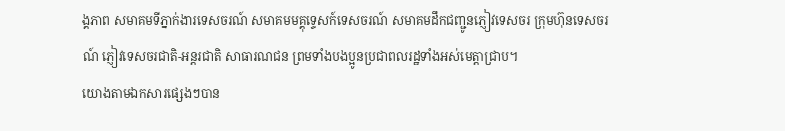ង្គភាព សមាគមទីភ្នាក់ងារទេសចរណ៍ សមាគមមគ្គុទ្ទេសក៍ទេសចរណ៍ សមាគមដឹកជញ្ជូនភ្ញៀវទេសចរ ក្រុមហ៊ុនទេសចរណ៍ ភ្ញៀវទេសចរជាតិ-អន្តរជាតិ សាធារណជន ព្រមទាំងបងប្អូនប្រជាពលរដ្ឋទាំងអស់មេត្តាជ្រាប។
យោងតាមឯកសារផ្សេងៗបាន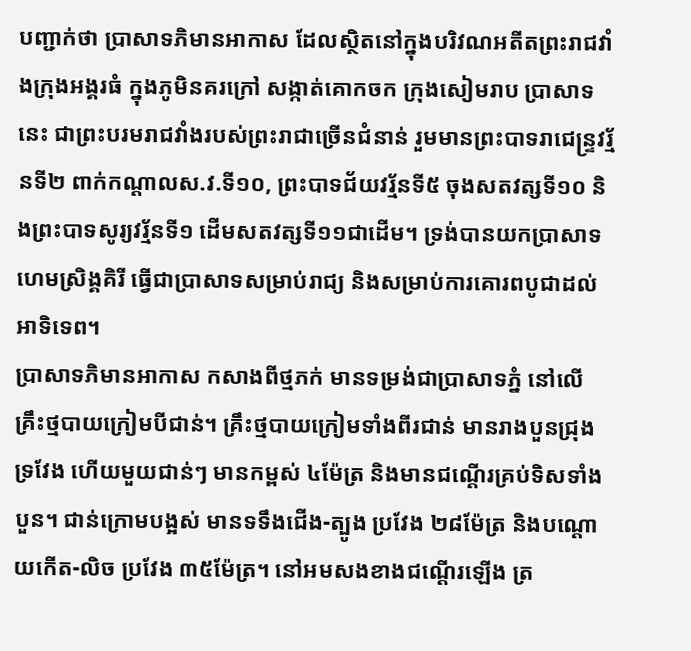បញ្ជាក់ថា ប្រាសាទភិមានអាកាស ដែលស្ថិតនៅក្នុងបរិវណអតីតព្រះរាជវាំងក្រុងអង្គរធំ ក្នុងភូមិនគរក្រៅ សង្កាត់គោកចក ក្រុងសៀមរាប ប្រាសាទនេះ ជាព្រះបរមរាជវាំងរបស់ព្រះរាជាច្រើនជំនាន់ រួមមានព្រះបាទរាជេន្ទ្រវរ្ម័នទី២ ពាក់កណ្ដាលស.វ.ទី១០, ព្រះបាទជ័យវរ្ម័នទី៥ ចុងសតវត្សទី១០ និងព្រះបាទសូរ្យវរ្ម័នទី១ ដើមសតវត្សទី១១ជាដើម។ ទ្រង់បានយកប្រាសាទហេមស្រិង្គគិរី ធ្វើជាប្រាសាទសម្រាប់រាជ្យ និងសម្រាប់ការគោរពបូជាដល់អាទិទេព។
ប្រាសាទភិមានអាកាស កសាងពីថ្មភក់ មានទម្រង់ជាប្រាសាទភ្នំ នៅលើគ្រឹះថ្មបាយក្រៀមបីជាន់។ គ្រឹះថ្មបាយក្រៀមទាំងពីរជាន់ មានរាងបួនជ្រុងទ្រវែង ហើយមួយជាន់ៗ មានកម្ពស់ ៤ម៉ែត្រ និងមានជណ្ដើរគ្រប់ទិសទាំងបួន។ ជាន់ក្រោមបង្អស់ មានទទឹងជើង-ត្បូង ប្រវែង ២៨ម៉ែត្រ និងបណ្ដោយកើត-លិច ប្រវែង ៣៥ម៉ែត្រ។ នៅអមសងខាងជណ្ដើរឡើង ត្រ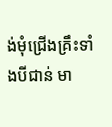ង់មុំជ្រើងគ្រឹះទាំងបីជាន់ មា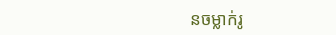នចម្លាក់រូ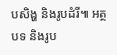បសិង្ហ និងរូបដំរី៕ អត្ថបទ និងរូប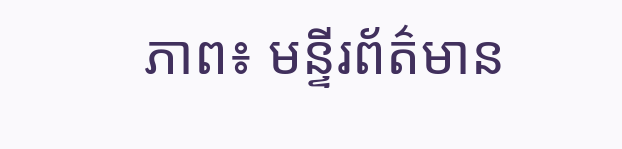ភាព៖ មន្ទីរព័ត៌មាន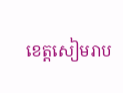ខេត្តសៀមរាប